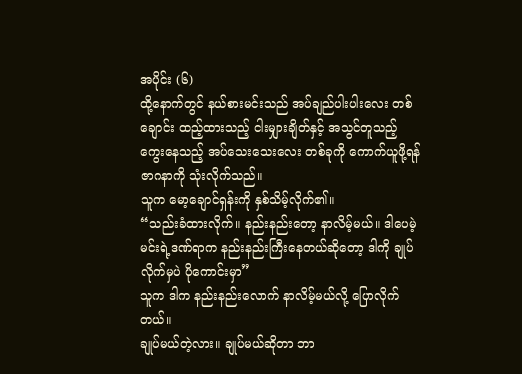အပိုင်း (၆)
ထို့နောက်တွင် နယ်စားမင်းသည် အပ်ချည်ပါးပါးလေး တစ်ချောင်း ထည့်ထားသည့် ငါးမျှားချိတ်နှင့် အသွင်တူသည့် ကွေးနေသည့် အပ်သေးသေးလေး တစ်ခုကို ကောက်ယူဖို့ရန် ဇာဂနာကို သုံးလိုက်သည်။
သူက မော့ချောင်ရှန်းကို နှစ်သိမ့်လိုက်၏။
“သည်းခံထားလိုက်။ နည်းနည်းတော့ နာလိမ့်မယ်။ ဒါပေမဲ့ မင်းရဲ့ဒဏ်ရာက နည်းနည်းကြီးနေတယ်ဆိုတော့ ဒါကို ချုပ်လိုက်မှပဲ ပိုကောင်းမှာ”
သူက ဒါက နည်းနည်းလောက် နာလိမ့်မယ်လို့ ပြောလိုက်တယ်။
ချုပ်မယ်တဲ့လား။ ချုပ်မယ်ဆိုတာ ဘာ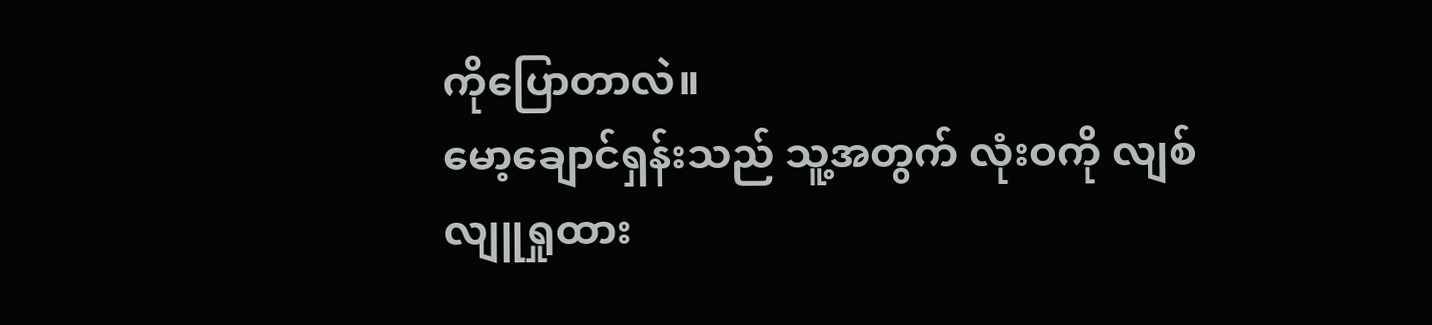ကိုပြောတာလဲ။
မော့ချောင်ရှန်းသည် သူ့အတွက် လုံးဝကို လျစ်လျူရှုထား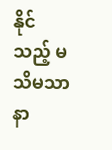နိုင်သည့် မသိမသာ နာ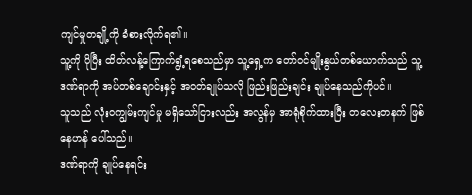ကျင်မှုတချို့ကို ခံစားလိုက်ရ၏။
သူ့ကို ပိုပြီး ထိတ်လန့်ကြောက်ရွံ့ရစေသည်မှာ သူ့ရှေ့က တော်ဝင်မျိုးနွယ်တစ်ယောက်သည် သူ့ဒဏ်ရာကို အပ်တစ်ချောင်းနှင့် အဝတ်ချုပ်သလို ဖြည်းဖြည်းချင်း ချုပ်နေသည်ကိုပင်။
သူသည် လုံးဝကျွမ်းကျင်မှု မရှိသော်ငြားလည်း အလွန်မှ အာရုံစိုက်ထားပြီး တလေးတနက် ဖြစ်နေဟန် ပေါ်သည်။
ဒဏ်ရာကို ချုပ်နေရင်း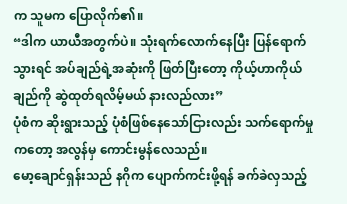က သူမက ပြောလိုက်၏။
“ဒါက ယာယီအတွက်ပဲ။ သုံးရက်လောက်နေပြီး ပြန်ရောက်သွားရင် အပ်ချည်ရဲ့အဆုံးကို ဖြတ်ပြီးတော့ ကိုယ့်ဟာကိုယ် ချည်ကို ဆွဲထုတ်ရလိမ့်မယ် နားလည်လား”
ပုံစံက ဆိုးရွားသည့် ပုံစံဖြစ်နေသော်ငြားလည်း သက်ရောက်မှုကတော့ အလွန်မှ ကောင်းမွန်လေသည်။
မော့ချောင်ရှန်းသည် နဂိုက ပျောက်ကင်းဖို့ရန် ခက်ခဲလှသည့်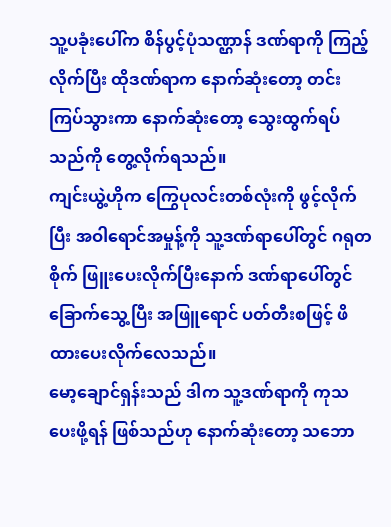သူ့ပခုံးပေါ်က စိန်ပွင့်ပုံသဏ္ဌာန် ဒဏ်ရာကို ကြည့်လိုက်ပြီး ထိုဒဏ်ရာက နောက်ဆုံးတော့ တင်းကြပ်သွားကာ နောက်ဆုံးတော့ သွေးထွက်ရပ်သည်ကို တွေ့လိုက်ရသည်။
ကျင်းယွဲ့ဟိုက ကြွေပုလင်းတစ်လုံးကို ဖွင့်လိုက်ပြီး အဝါရောင်အမှုန့်ကို သူ့ဒဏ်ရာပေါ်တွင် ဂရုတစိုက် ဖြူးပေးလိုက်ပြီးနောက် ဒဏ်ရာပေါ်တွင် ခြောက်သွေ့ပြီး အဖြူရောင် ပတ်တီးစဖြင့် ဖိထားပေးလိုက်လေသည်။
မော့ချောင်ရှန်းသည် ဒါက သူ့ဒဏ်ရာကို ကုသပေးဖို့ရန် ဖြစ်သည်ဟု နောက်ဆုံးတော့ သဘော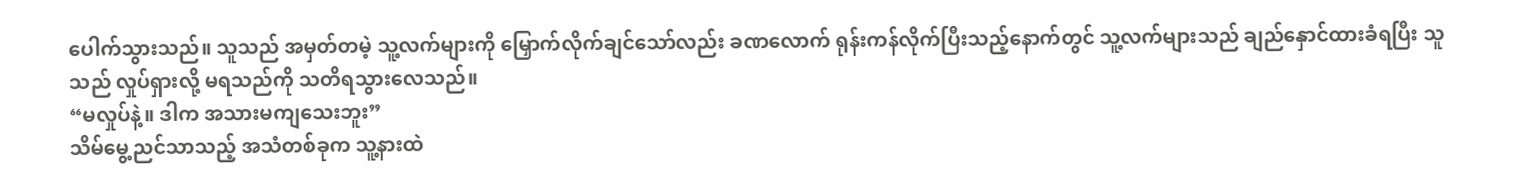ပေါက်သွားသည်။ သူသည် အမှတ်တမဲ့ သူ့လက်များကို မြှောက်လိုက်ချင်သော်လည်း ခဏလောက် ရုန်းကန်လိုက်ပြီးသည့်နောက်တွင် သူ့လက်များသည် ချည်နှောင်ထားခံရပြီး သူသည် လှုပ်ရှားလို့ မရသည်ကို သတိရသွားလေသည်။
“မလှုပ်နဲ့။ ဒါက အသားမကျသေးဘူး”
သိမ်မွေ့ညင်သာသည့် အသံတစ်ခုက သူ့နားထဲ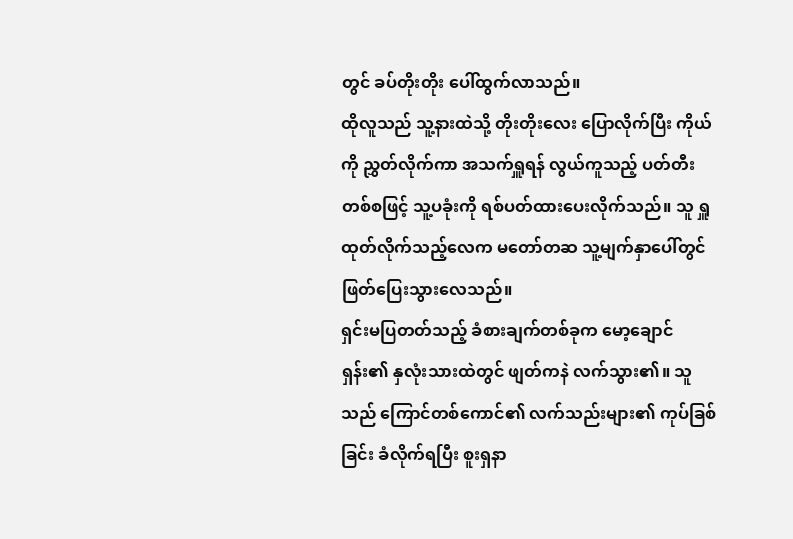တွင် ခပ်တိုးတိုး ပေါ်ထွက်လာသည်။
ထိုလူသည် သူ့နားထဲသို့ တိုးတိုးလေး ပြောလိုက်ပြီး ကိုယ်ကို ညွှတ်လိုက်ကာ အသက်ရှူရန် လွယ်ကူသည့် ပတ်တီးတစ်စဖြင့် သူ့ပခုံးကို ရစ်ပတ်ထားပေးလိုက်သည်။ သူ ရှူထုတ်လိုက်သည့်လေက မတော်တဆ သူ့မျက်နှာပေါ်တွင် ဖြတ်ပြေးသွားလေသည်။
ရှင်းမပြတတ်သည့် ခံစားချက်တစ်ခုက မော့ချောင်ရှန်း၏ နှလုံးသားထဲတွင် ဖျတ်ကနဲ လက်သွား၏။ သူသည် ကြောင်တစ်ကောင်၏ လက်သည်းများ၏ ကုပ်ခြစ်ခြင်း ခံလိုက်ရပြီး စူးရှနာ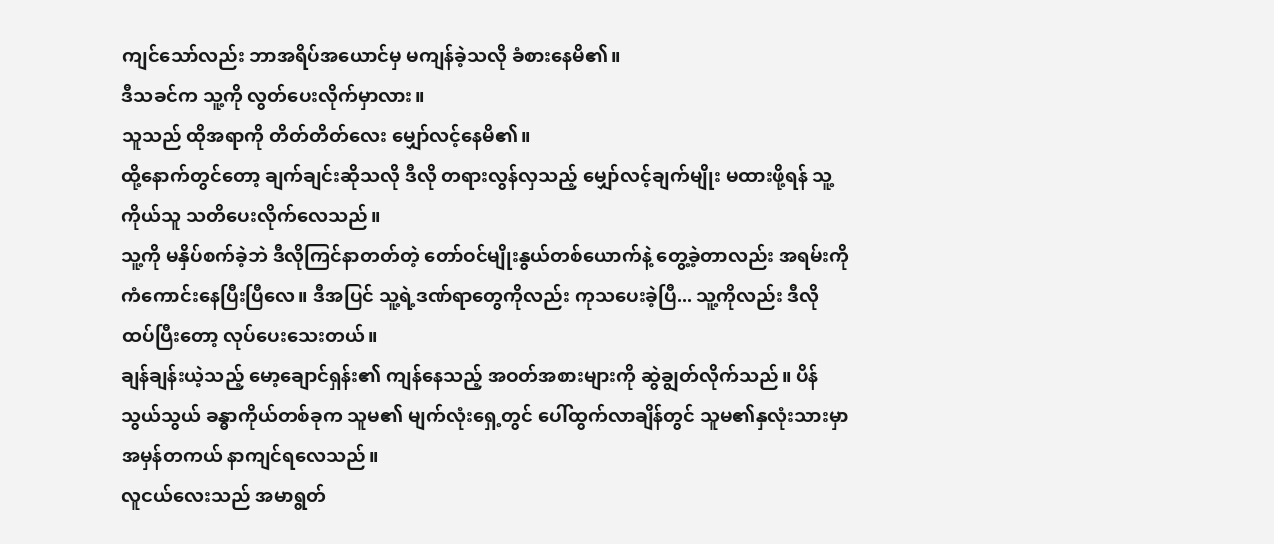ကျင်သော်လည်း ဘာအရိပ်အယောင်မှ မကျန်ခဲ့သလို ခံစားနေမိ၏။
ဒီသခင်က သူ့ကို လွတ်ပေးလိုက်မှာလား။
သူသည် ထိုအရာကို တိတ်တိတ်လေး မျှော်လင့်နေမိ၏။
ထို့နောက်တွင်တော့ ချက်ချင်းဆိုသလို ဒီလို တရားလွန်လှသည့် မျှော်လင့်ချက်မျိုး မထားဖို့ရန် သူ့ကိုယ်သူ သတိပေးလိုက်လေသည်။
သူ့ကို မနှိပ်စက်ခဲ့ဘဲ ဒီလိုကြင်နာတတ်တဲ့ တော်ဝင်မျိုးနွယ်တစ်ယောက်နဲ့ တွေ့ခဲ့တာလည်း အရမ်းကို ကံကောင်းနေပြီးပြီလေ။ ဒီအပြင် သူ့ရဲ့ဒဏ်ရာတွေကိုလည်း ကုသပေးခဲ့ပြီ... သူ့ကိုလည်း ဒီလို ထပ်ပြီးတော့ လုပ်ပေးသေးတယ်။
ချန်ချန်းယဲ့သည့် မော့ချောင်ရှန်း၏ ကျန်နေသည့် အဝတ်အစားများကို ဆွဲချွတ်လိုက်သည်။ ပိန်သွယ်သွယ် ခန္ဓာကိုယ်တစ်ခုက သူမ၏ မျက်လုံးရှေ့တွင် ပေါ်ထွက်လာချိန်တွင် သူမ၏နှလုံးသားမှာ အမှန်တကယ် နာကျင်ရလေသည်။
လူငယ်လေးသည် အမာရွတ်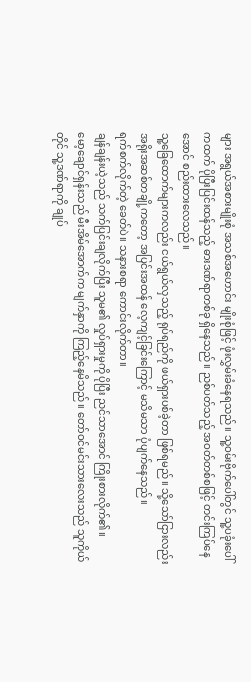များ အရွယ်အစားမျိုးစုံ အသစ်အဟောင်း မျိုးစုံဖြင့် ဖုံးလွှမ်းခံနေရသည်။ သူ့ဝမ်းဗိုက်ပေါ်တွင် သူ့ပခုံးပေါ်ကထက် ပိုပြီးပြင်းထန်သည့် ဓားဒဏ်ရာတစ်ခု ရှိနေသည်။ ညစ်ပတ်သည့် အဝတ်တစ်စဖြင့် တင်းကြပ်နေအောင် စည်းထားလေသည်။
သူ့ခြေထောက်များကလည်း ငယ်ရွယ်လှသည့် ရုပ်ရည်ကို ဖယ်ရှားပစ်ခဲ့တာ ဖြစ်ရမည်။ သို့သော်ငြားလည်း အရိုးအဆစ်တချို့ကတော့ အပြင်းအထန် လေ့ကျင့်ခြင်းကြောင့် မသိမသာ ပုံပျက်နေသည်။
ရက်စက်လိုက်တဲ့ ခေတ်ပဲ။ သနားစရာ ကောင်းလိုက်တာ။
ချန်ချန်းယဲ့သည် သက်ပြင်းချလိုက်ပြီး သူမ၏ လှုပ်ရှားမှုကို ပိုပြီး ညင်သာအောင် ကြိုးစားလိုက်၏။
မော့ချောင်ရှန်းသည် မီးအိမ်အောက်က မျက်နှာကို ကြည့်နေမိသည်။ တော်ဝင်မင်းသားလေးသည် သူကိုယ်တိုင် သူ့ဒဏ်ရာကို ချုပ်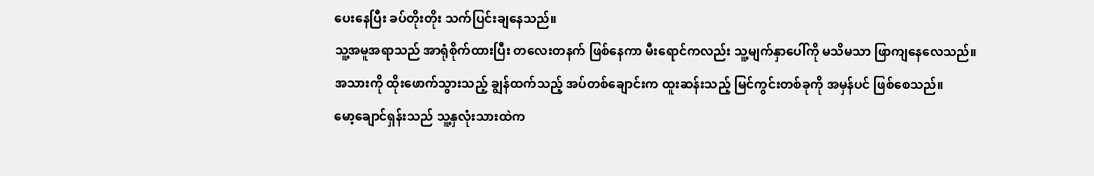ပေးနေပြီး ခပ်တိုးတိုး သက်ပြင်းချနေသည်။
သူ့အမူအရာသည် အာရုံစိုက်ထားပြီး တလေးတနက် ဖြစ်နေကာ မီးရောင်ကလည်း သူ့မျက်နှာပေါ်ကို မသိမသာ ဖြာကျနေလေသည်။
အသားကို ထိုးဖောက်သွားသည့် ချွန်ထက်သည့် အပ်တစ်ချောင်းက ထူးဆန်းသည့် မြင်ကွင်းတစ်ခုကို အမှန်ပင် ဖြစ်စေသည်။
မော့ချောင်ရှန်းသည် သူ့နှလုံးသားထဲက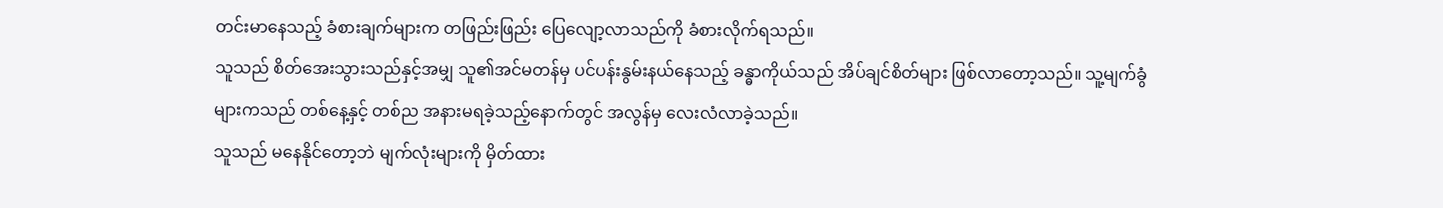တင်းမာနေသည့် ခံစားချက်များက တဖြည်းဖြည်း ပြေလျော့လာသည်ကို ခံစားလိုက်ရသည်။
သူသည် စိတ်အေးသွားသည်နှင့်အမျှ သူ၏အင်မတန်မှ ပင်ပန်းနွမ်းနယ်နေသည့် ခန္ဓာကိုယ်သည် အိပ်ချင်စိတ်များ ဖြစ်လာတော့သည်။ သူ့မျက်ခွံများကသည် တစ်နေ့နှင့် တစ်ည အနားမရခဲ့သည့်နောက်တွင် အလွန်မှ လေးလံလာခဲ့သည်။
သူသည် မနေနိုင်တော့ဘဲ မျက်လုံးများကို မှိတ်ထား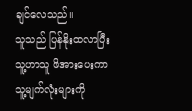ချင်လေသည်။
သူသည် ပြန်နိုးထလာပြီး သူ့ဟာသူ ဖိအားပေးကာ သူ့မျက်လုံးများကို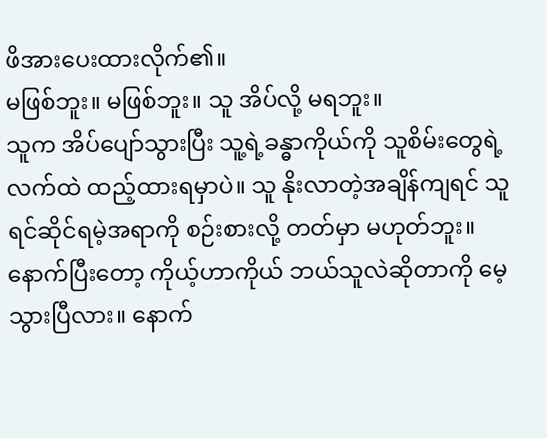ဖိအားပေးထားလိုက်၏။
မဖြစ်ဘူး။ မဖြစ်ဘူး။ သူ အိပ်လို့ မရဘူး။
သူက အိပ်ပျော်သွားပြီး သူ့ရဲ့ခန္ဓာကိုယ်ကို သူစိမ်းတွေရဲ့ လက်ထဲ ထည့်ထားရမှာပဲ။ သူ နိုးလာတဲ့အချိန်ကျရင် သူ ရင်ဆိုင်ရမဲ့အရာကို စဉ်းစားလို့ တတ်မှာ မဟုတ်ဘူး။
နောက်ပြီးတော့ ကိုယ့်ဟာကိုယ် ဘယ်သူလဲဆိုတာကို မေ့သွားပြီလား။ နောက်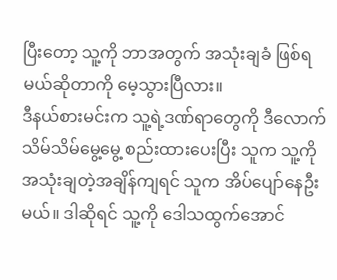ပြီးတော့ သူ့ကို ဘာအတွက် အသုံးချခံ ဖြစ်ရမယ်ဆိုတာကို မေ့သွားပြီလား။
ဒီနယ်စားမင်းက သူ့ရဲ့ဒဏ်ရာတွေကို ဒီလောက် သိမ်သိမ်မွေ့မွေ့ စည်းထားပေးပြီး သူက သူ့ကို အသုံးချတဲ့အချိန်ကျရင် သူက အိပ်ပျော်နေဦးမယ်။ ဒါဆိုရင် သူ့ကို ဒေါသထွက်အောင်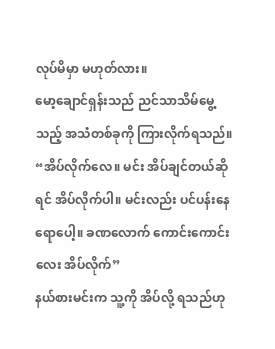လုပ်မိမှာ မဟုတ်လား။
မော့ချောင်ရှန်းသည် ညင်သာသိမ်မွေ့သည့် အသံတစ်ခုကို ကြားလိုက်ရသည်။
“အိပ်လိုက်လေ။ မင်း အိပ်ချင်တယ်ဆိုရင် အိပ်လိုက်ပါ။ မင်းလည်း ပင်ပန်းနေရောပေါ့။ ခဏလောက် ကောင်းကောင်းလေး အိပ်လိုက်”
နယ်စားမင်းက သူ့ကို အိပ်လို့ ရသည်ဟု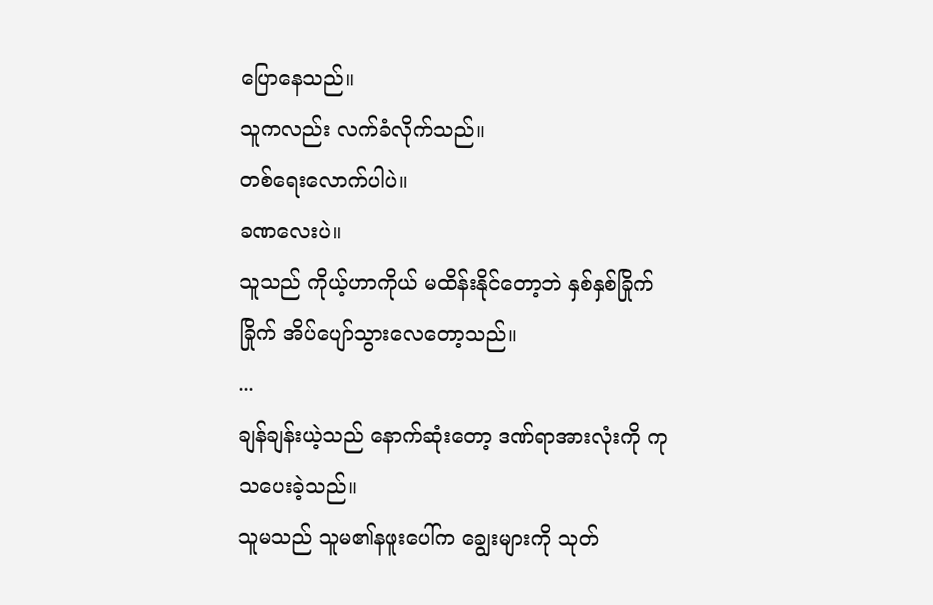ပြောနေသည်။
သူကလည်း လက်ခံလိုက်သည်။
တစ်ရေးလောက်ပါပဲ။
ခဏလေးပဲ။
သူသည် ကိုယ့်ဟာကိုယ် မထိန်းနိုင်တော့ဘဲ နှစ်နှစ်ခြိုက်ခြိုက် အိပ်ပျော်သွားလေတော့သည်။
...
ချန်ချန်းယဲ့သည် နောက်ဆုံးတော့ ဒဏ်ရာအားလုံးကို ကုသပေးခဲ့သည်။
သူမသည် သူမ၏နဖူးပေါ်က ချွေးများကို သုတ်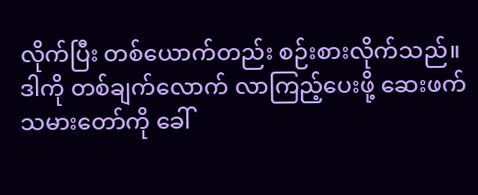လိုက်ပြီး တစ်ယောက်တည်း စဉ်းစားလိုက်သည်။ ဒါကို တစ်ချက်လောက် လာကြည့်ပေးဖို့ ဆေးဖက်သမားတော်ကို ခေါ်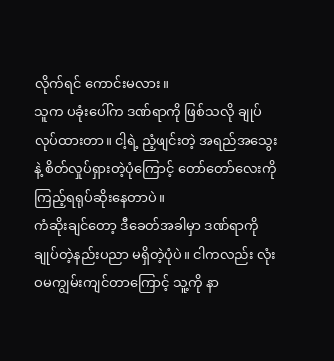လိုက်ရင် ကောင်းမလား။
သူက ပခုံးပေါ်က ဒဏ်ရာကို ဖြစ်သလို ချုပ်လုပ်ထားတာ။ ငါ့ရဲ့ ညံ့ဖျင်းတဲ့ အရည်အသွေးနဲ့ စိတ်လှုပ်ရှားတဲ့ပုံကြောင့် တော်တော်လေးကို ကြည့်ရရုပ်ဆိုးနေတာပဲ။
ကံဆိုးချင်တော့ ဒီခေတ်အခါမှာ ဒဏ်ရာကို ချုပ်တဲ့နည်းပညာ မရှိတဲ့ပုံပဲ။ ငါကလည်း လုံးဝမကျွမ်းကျင်တာကြောင့် သူ့ကို နာ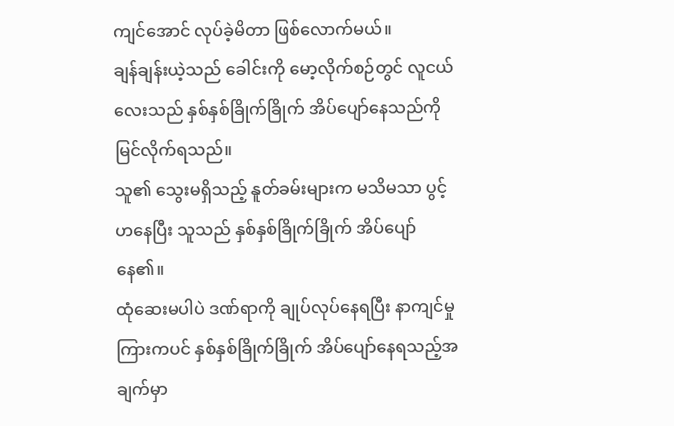ကျင်အောင် လုပ်ခဲ့မိတာ ဖြစ်လောက်မယ်။
ချန်ချန်းယဲ့သည် ခေါင်းကို မော့လိုက်စဉ်တွင် လူငယ်လေးသည် နှစ်နှစ်ခြိုက်ခြိုက် အိပ်ပျော်နေသည်ကို မြင်လိုက်ရသည်။
သူ၏ သွေးမရှိသည့် နူတ်ခမ်းများက မသိမသာ ပွင့်ဟနေပြီး သူသည် နှစ်နှစ်ခြိုက်ခြိုက် အိပ်ပျော်နေ၏။
ထုံဆေးမပါပဲ ဒဏ်ရာကို ချုပ်လုပ်နေရပြီး နာကျင်မှုကြားကပင် နှစ်နှစ်ခြိုက်ခြိုက် အိပ်ပျော်နေရသည့်အချက်မှာ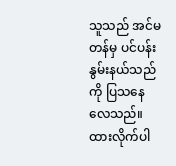သူသည် အင်မတန်မှ ပင်ပန်းနွမ်းနယ်သည်ကို ပြသနေလေသည်။
ထားလိုက်ပါ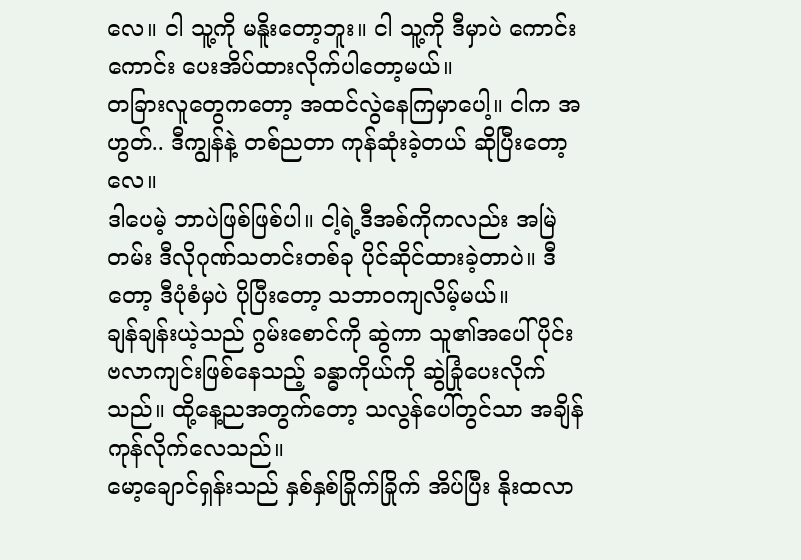လေ။ ငါ သူ့ကို မနိူးတော့ဘူး။ ငါ သူ့ကို ဒီမှာပဲ ကောင်းကောင်း ပေးအိပ်ထားလိုက်ပါတော့မယ်။
တခြားလူတွေကတော့ အထင်လွဲနေကြမှာပေါ့။ ငါက အဟွတ်.. ဒီကျွန်နဲ့ တစ်ညတာ ကုန်ဆုံးခဲ့တယ် ဆိုပြီးတော့လေ။
ဒါပေမဲ့ ဘာပဲဖြစ်ဖြစ်ပါ။ ငါ့ရဲ့ဒီအစ်ကိုကလည်း အမြဲတမ်း ဒီလိုဂုဏ်သတင်းတစ်ခု ပိုင်ဆိုင်ထားခဲ့တာပဲ။ ဒီတော့ ဒီပုံစံမှပဲ ပိုပြီးတော့ သဘာဝကျလိမ့်မယ်။
ချန်ချန်းယဲ့သည် ဂွမ်းစောင်ကို ဆွဲကာ သူ၏အပေါ်ပိုင်း ဗလာကျင်းဖြစ်နေသည့် ခန္ဓာကိုယ်ကို ဆွဲခြုံပေးလိုက်သည်။ ထို့နေ့ညအတွက်တော့ သလွန်ပေါ်တွင်သာ အချိန်ကုန်လိုက်လေသည်။
မော့ချောင်ရှန်းသည် နှစ်နှစ်ခြိုက်ခြိုက် အိပ်ပြီး နိုးထလာ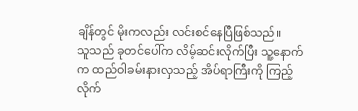ချိန်တွင် မိုးကလည်း လင်းစင်နေပြီဖြစ်သည်။
သူသည် ခုတင်ပေါ်က လိမ့်ဆင်းလိုက်ပြီး သူ့နောက်က ထည်ဝါခမ်းနားလှသည့် အိပ်ရာကြီးကို ကြည့်လိုက်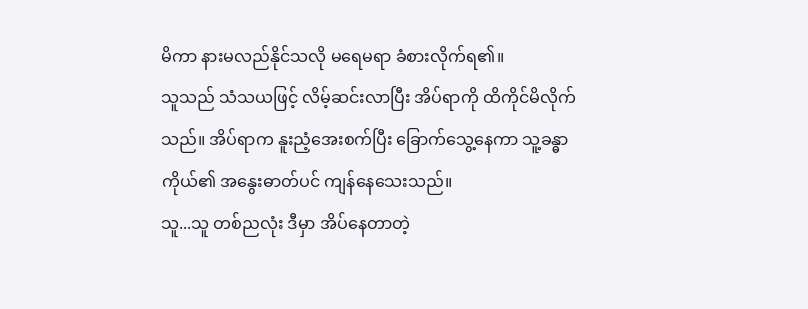မိကာ နားမလည်နိုင်သလို မရေမရာ ခံစားလိုက်ရ၏။
သူသည် သံသယဖြင့် လိမ့်ဆင်းလာပြီး အိပ်ရာကို ထိကိုင်မိလိုက်သည်။ အိပ်ရာက နူးညံ့အေးစက်ပြီး ခြောက်သွေ့နေကာ သူ့ခန္ဓာကိုယ်၏ အနွေးဓာတ်ပင် ကျန်နေသေးသည်။
သူ...သူ တစ်ညလုံး ဒီမှာ အိပ်နေတာတဲ့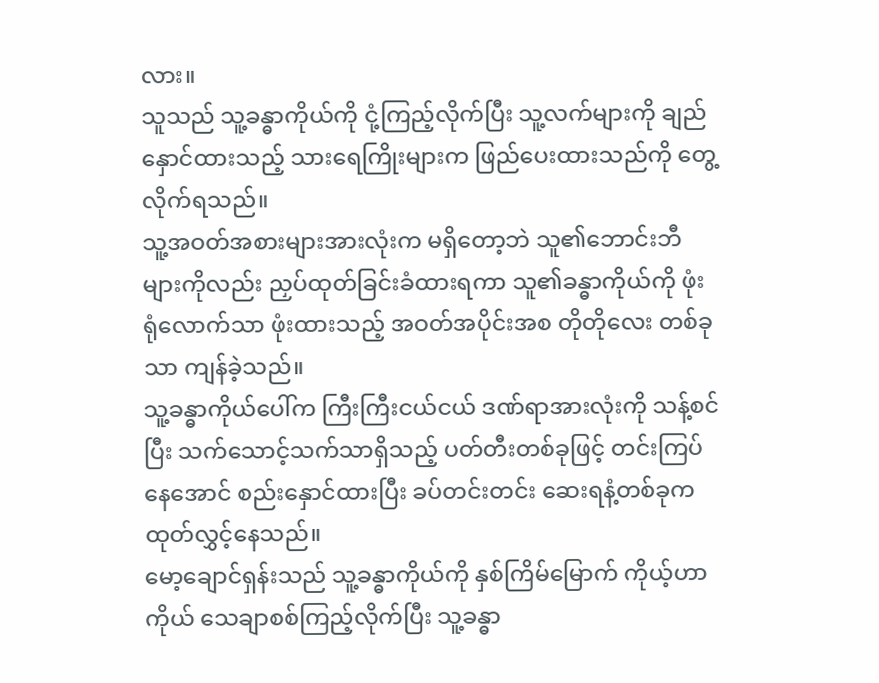လား။
သူသည် သူ့ခန္ဓာကိုယ်ကို ငုံ့ကြည့်လိုက်ပြီး သူ့လက်များကို ချည်နှောင်ထားသည့် သားရေကြိုးများက ဖြည်ပေးထားသည်ကို တွေ့လိုက်ရသည်။
သူ့အဝတ်အစားများအားလုံးက မရှိတော့ဘဲ သူ၏ဘောင်းဘီများကိုလည်း ညှပ်ထုတ်ခြင်းခံထားရကာ သူ၏ခန္ဓာကိုယ်ကို ဖုံးရုံလောက်သာ ဖုံးထားသည့် အဝတ်အပိုင်းအစ တိုတိုလေး တစ်ခုသာ ကျန်ခဲ့သည်။
သူ့ခန္ဓာကိုယ်ပေါ်က ကြီးကြီးငယ်ငယ် ဒဏ်ရာအားလုံးကို သန့်စင်ပြီး သက်သောင့်သက်သာရှိသည့် ပတ်တီးတစ်ခုဖြင့် တင်းကြပ်နေအောင် စည်းနှောင်ထားပြီး ခပ်တင်းတင်း ဆေးရနံ့တစ်ခုက ထုတ်လွှင့်နေသည်။
မော့ချောင်ရှန်းသည် သူ့ခန္ဓာကိုယ်ကို နှစ်ကြိမ်မြောက် ကိုယ့်ဟာကိုယ် သေချာစစ်ကြည့်လိုက်ပြီး သူ့ခန္ဓာ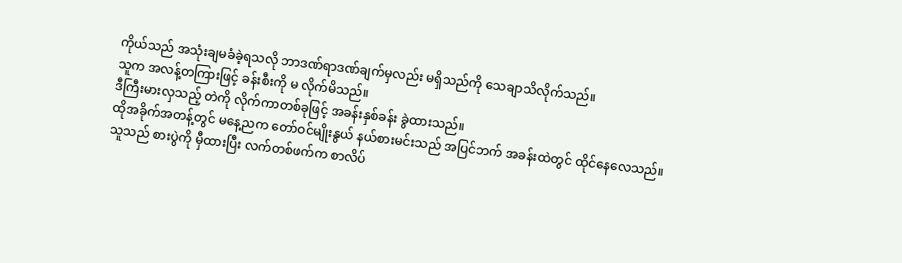ကိုယ်သည် အသုံးချမခံခဲ့ရသလို ဘာဒဏ်ရာဒဏ်ချက်မှလည်း မရှိသည်ကို သေချာသိလိုက်သည်။
သူက အလန့်တကြားဖြင့် ခန်းစီးကို မ လိုက်မိသည်။
ဒီကြီးမားလှသည့် တဲကို လိုက်ကာတစ်ခုဖြင့် အခန်းနှစ်ခန်း ခွဲထားသည်။
ထိုအခိုက်အတန့်တွင် မနေ့ညက တော်ဝင်မျိုးနွယ် နယ်စားမင်းသည် အပြင်ဘက် အခန်းထဲတွင် ထိုင်နေလေသည်။
သူသည် စားပွဲကို မှီထားပြီး လက်တစ်ဖက်က စာလိပ်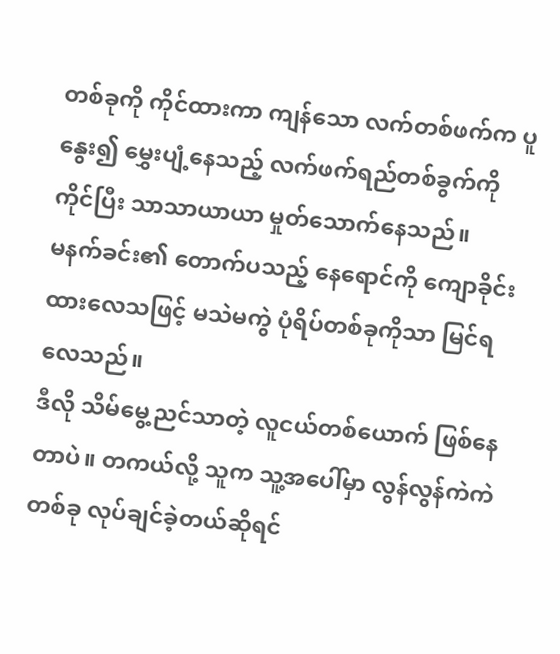တစ်ခုကို ကိုင်ထားကာ ကျန်သော လက်တစ်ဖက်က ပူနွေး၍ မွှေးပျံ့နေသည့် လက်ဖက်ရည်တစ်ခွက်ကို ကိုင်ပြီး သာသာယာယာ မှုတ်သောက်နေသည်။
မနက်ခင်း၏ တောက်ပသည့် နေရောင်ကို ကျောခိုင်းထားလေသဖြင့် မသဲမကွဲ ပုံရိပ်တစ်ခုကိုသာ မြင်ရလေသည်။
ဒီလို သိမ်မွေ့ညင်သာတဲ့ လူငယ်တစ်ယောက် ဖြစ်နေတာပဲ။ တကယ်လို့ သူက သူ့အပေါ်မှာ လွန်လွန်ကဲကဲ တစ်ခု လုပ်ချင်ခဲ့တယ်ဆိုရင်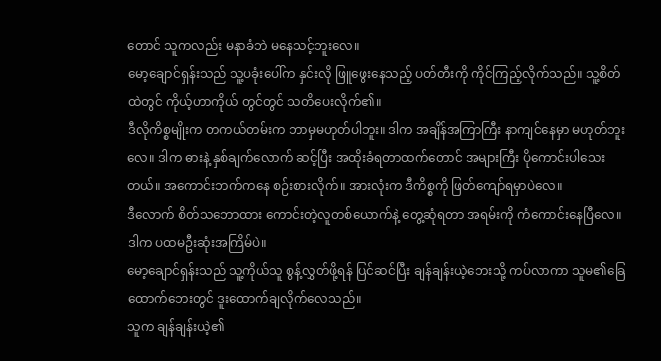တောင် သူကလည်း မနာခံဘဲ မနေသင့်ဘူးလေ။
မော့ချောင်ရှန်းသည် သူ့ပခုံးပေါ်က နှင်းလို ဖြူဖွေးနေသည့် ပတ်တီးကို ကိုင်ကြည့်လိုက်သည်။ သူ့စိတ်ထဲတွင် ကိုယ့်ဟာကိုယ် တွင်တွင် သတိပေးလိုက်၏။
ဒီလိုကိစ္စမျိုးက တကယ်တမ်းက ဘာမှမဟုတ်ပါဘူး။ ဒါက အချိန်အကြာကြီး နာကျင်နေမှာ မဟုတ်ဘူးလေ။ ဒါက ဓားနဲ့ နှစ်ချက်လောက် ဆင့်ပြီး အထိုးခံရတာထက်တောင် အများကြီး ပိုကောင်းပါသေးတယ်။ အကောင်းဘက်ကနေ စဉ်းစားလိုက်။ အားလုံးက ဒီကိစ္စကို ဖြတ်ကျော်ရမှာပဲလေ။
ဒီလောက် စိတ်သဘောထား ကောင်းတဲ့လူတစ်ယောက်နဲ့ တွေ့ဆုံရတာ အရမ်းကို ကံကောင်းနေပြီလေ။ ဒါက ပထမဦးဆုံးအကြိမ်ပဲ။
မော့ချောင်ရှန်းသည် သူ့ကိုယ်သူ စွန့်လွှတ်ဖို့ရန် ပြင်ဆင်ပြီး ချန်ချန်းယဲ့ဘေးသို့ ကပ်လာကာ သူမ၏ခြေထောက်ဘေးတွင် ဒူးထောက်ချလိုက်လေသည်။
သူက ချန်ချန်းယဲ့၏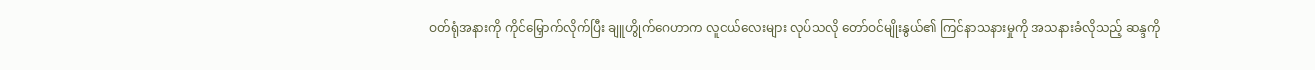ဝတ်ရုံအနားကို ကိုင်မြှောက်လိုက်ပြီး ချူဟွိုက်ဂေဟာက လူငယ်လေးများ လုပ်သလို တော်ဝင်မျိုးနွယ်၏ ကြင်နာသနားမှုကို အသနားခံလိုသည့် ဆန္ဒကို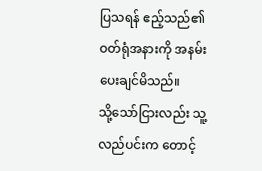ပြသရန် ဧည့်သည်၏ ဝတ်ရုံအနားကို အနမ်းပေးချင်မိသည်။
သို့သော်ငြားလည်း သူ့လည်ပင်းက တောင့်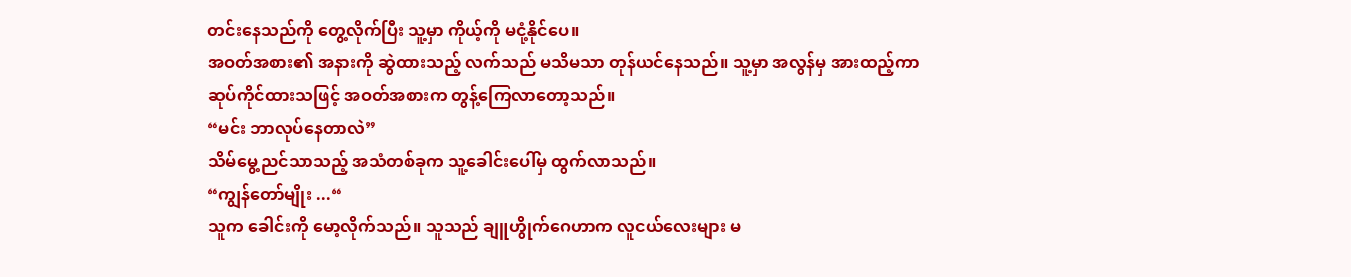တင်းနေသည်ကို တွေ့လိုက်ပြီး သူ့မှာ ကိုယ့်ကို မငုံ့နိုင်ပေ။
အဝတ်အစား၏ အနားကို ဆွဲထားသည့် လက်သည် မသိမသာ တုန်ယင်နေသည်။ သူ့မှာ အလွန်မှ အားထည့်ကာ ဆုပ်ကိုင်ထားသဖြင့် အဝတ်အစားက တွန့်ကြေလာတော့သည်။
“မင်း ဘာလုပ်နေတာလဲ”
သိမ်မွေ့ညင်သာသည့် အသံတစ်ခုက သူ့ခေါင်းပေါ်မှ ထွက်လာသည်။
“ကျွန်တော်မျိုး ...“
သူက ခေါင်းကို မော့လိုက်သည်။ သူသည် ချူဟွိုက်ဂေဟာက လူငယ်လေးများ မ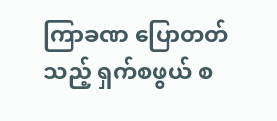ကြာခဏ ပြောတတ်သည့် ရှက်စဖွယ် စ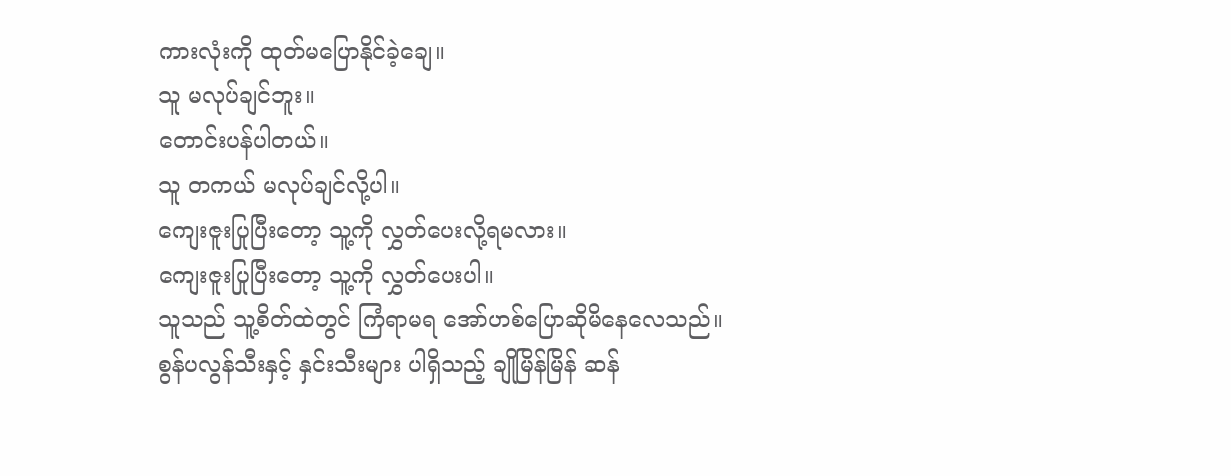ကားလုံးကို ထုတ်မပြောနိုင်ခဲ့ချေ။
သူ မလုပ်ချင်ဘူး။
တောင်းပန်ပါတယ်။
သူ တကယ် မလုပ်ချင်လို့ပါ။
ကျေးဇူးပြုပြီးတော့ သူ့ကို လွှတ်ပေးလို့ရမလား။
ကျေးဇူးပြုပြီးတော့ သူ့ကို လွှတ်ပေးပါ။
သူသည် သူ့စိတ်ထဲတွင် ကြံရာမရ အော်ဟစ်ပြောဆိုမိနေလေသည်။
စွန်ပလွန်သီးနှင့် နှင်းသီးများ ပါရှိသည့် ချိုမြိန်မြိန် ဆန်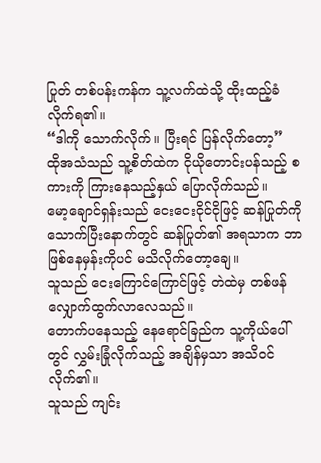ပြုတ် တစ်ပန်းကန်က သူ့လက်ထဲသို့ ထိုးထည့်ခံလိုက်ရ၏။
“ဒါကို သောက်လိုက်။ ပြီးရင် ပြန်လိုက်တော့”
ထိုအသံသည် သူ့စိတ်ထဲက ငိုယိုတောင်းပန်သည့် စကားကို ကြားနေသည့်နှယ် ပြောလိုက်သည်။
မော့ချောင်ရှန်းသည် ငေးငေးငိုင်ငိုဖြင့် ဆန်ပြုတ်ကို သောက်ပြီးနောက်တွင် ဆန်ပြုတ်၏ အရသာက ဘာဖြစ်နေမှန်းကိုပင် မသိလိုက်တော့ချေ။
သူသည် ငေးကြောင်ကြောင်ဖြင့် တဲထဲမှ တစ်ဖန်လျှောက်ထွက်လာလေသည်။
တောက်ပနေသည့် နေရောင်ခြည်က သူ့ကိုယ်ပေါ်တွင် လွှမ်းခြုံလိုက်သည့် အချိန်မှသာ အသိဝင်လိုက်၏။
သူသည် ကျင်း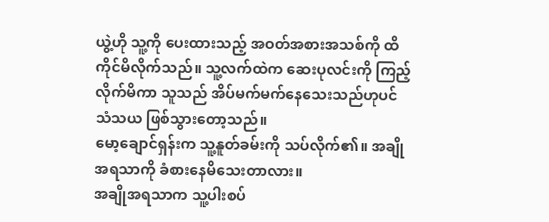ယွဲ့ဟို သူ့ကို ပေးထားသည့် အဝတ်အစားအသစ်ကို ထိကိုင်မိလိုက်သည်။ သူ့လက်ထဲက ဆေးပုလင်းကို ကြည့်လိုက်မိကာ သူသည် အိပ်မက်မက်နေသေးသည်ဟုပင် သံသယ ဖြစ်သွားတော့သည်။
မော့ချောင်ရှန်းက သူ့နူတ်ခမ်းကို သပ်လိုက်၏။ အချိုအရသာကို ခံစားနေမိသေးတာလား။
အချိုအရသာက သူ့ပါးစပ်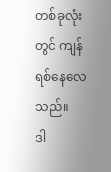တစ်ခုလုံးတွင် ကျန်ရစ်နေလေသည်။
ဒါ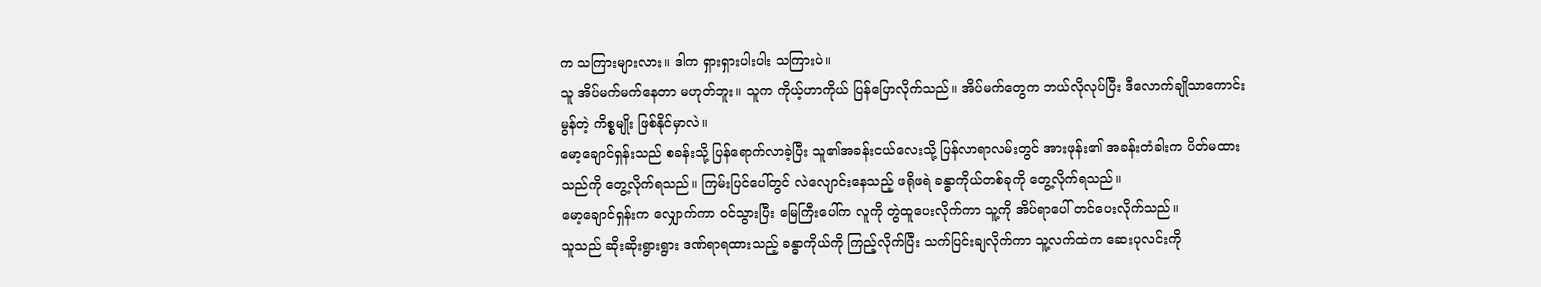က သကြားများလား။ ဒါက ရှားရှားပါးပါး သကြားပဲ။
သူ အိပ်မက်မက်နေတာ မဟုတ်ဘူး။ သူက ကိုယ့်ဟာကိုယ် ပြန်ပြောလိုက်သည်။ အိပ်မက်တွေက ဘယ်လိုလုပ်ပြီး ဒီလောက်ချိုသာကောင်းမွန်တဲ့ ကိစ္စမျိုး ဖြစ်နိုင်မှာလဲ။
မော့ချောင်ရှန်းသည် စခန်းသို့ ပြန်ရောက်လာခဲ့ပြီး သူ၏အခန်းငယ်လေးသို့ ပြန်လာရာလမ်းတွင် အားဖုန်း၏ အခန်းတံခါးက ပိတ်မထားသည်ကို တွေ့လိုက်ရသည်။ ကြမ်းပြင်ပေါ်တွင် လဲလျောင်းနေသည့် ဖရိုဖရဲ ခန္ဓာကိုယ်တစ်ခုကို တွေ့လိုက်ရသည်။
မော့ချောင်ရှန်းက လျှောက်ကာ ဝင်သွားပြီး မြေကြီးပေါ်က လူကို တွဲထူပေးလိုက်ကာ သူ့ကို အိပ်ရာပေါ် တင်ပေးလိုက်သည်။
သူသည် ဆိုးဆိုးရွားရွား ဒဏ်ရာရထားသည့် ခန္ဓာကိုယ်ကို ကြည့်လိုက်ပြီး သက်ပြင်းချလိုက်ကာ သူ့လက်ထဲက ဆေးပုလင်းကို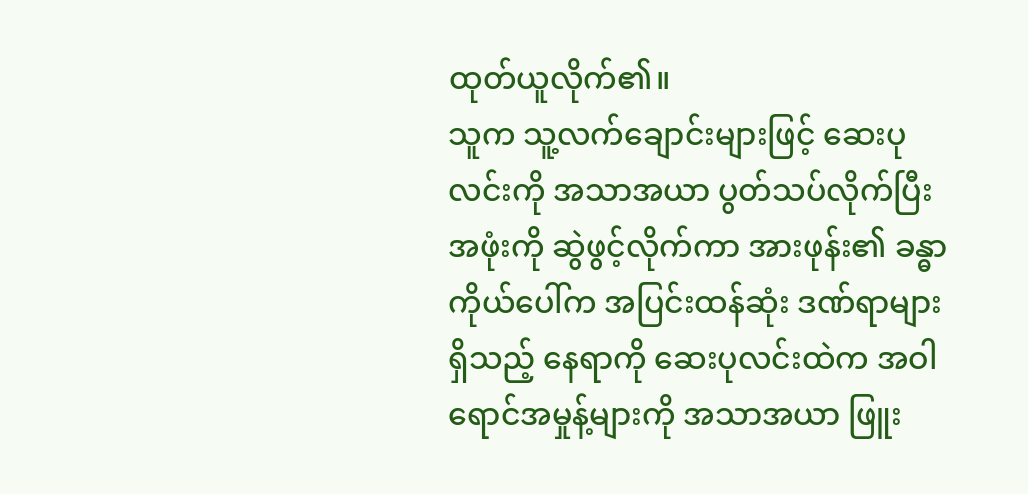ထုတ်ယူလိုက်၏။
သူက သူ့လက်ချောင်းများဖြင့် ဆေးပုလင်းကို အသာအယာ ပွတ်သပ်လိုက်ပြီး အဖုံးကို ဆွဲဖွင့်လိုက်ကာ အားဖုန်း၏ ခန္ဓာကိုယ်ပေါ်က အပြင်းထန်ဆုံး ဒဏ်ရာများ ရှိသည့် နေရာကို ဆေးပုလင်းထဲက အဝါရောင်အမှုန့်များကို အသာအယာ ဖြူး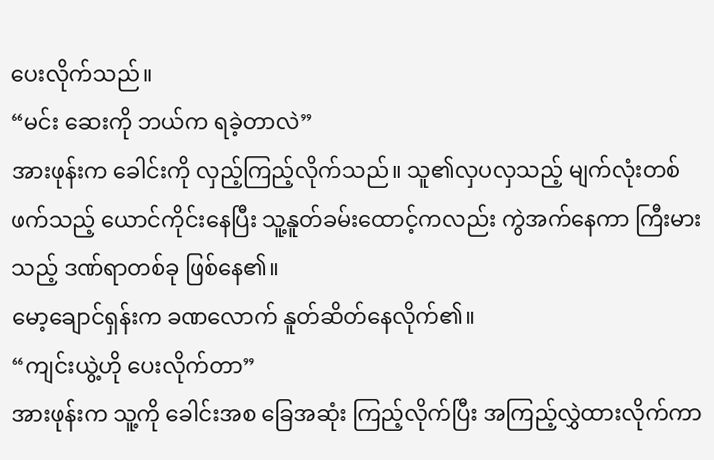ပေးလိုက်သည်။
“မင်း ဆေးကို ဘယ်က ရခဲ့တာလဲ”
အားဖုန်းက ခေါင်းကို လှည့်ကြည့်လိုက်သည်။ သူ၏လှပလှသည့် မျက်လုံးတစ်ဖက်သည့် ယောင်ကိုင်းနေပြီး သူ့နူတ်ခမ်းထောင့်ကလည်း ကွဲအက်နေကာ ကြီးမားသည့် ဒဏ်ရာတစ်ခု ဖြစ်နေ၏။
မော့ချောင်ရှန်းက ခဏလောက် နူတ်ဆိတ်နေလိုက်၏။
“ကျင်းယွဲ့ဟို ပေးလိုက်တာ”
အားဖုန်းက သူ့ကို ခေါင်းအစ ခြေအဆုံး ကြည့်လိုက်ပြီး အကြည့်လွှဲထားလိုက်ကာ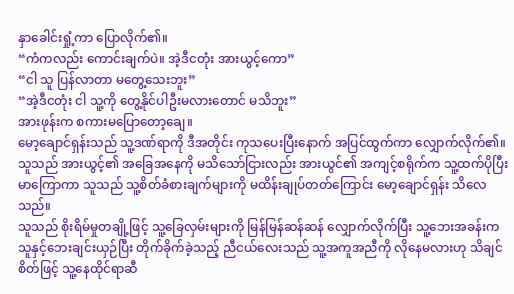နှာခေါင်းရှုံ့ကာ ပြောလိုက်၏။
“ကံကလည်း ကောင်းချက်ပဲ။ အဲ့ဒီငတုံး အားယွင့်ကော”
“ငါ သူ ပြန်လာတာ မတွေ့သေးဘူး”
“အဲ့ဒီငတုံး ငါ သူ့ကို တွေ့နိုင်ပါဦးမလားတောင် မသိဘူး”
အားဖုန်းက စကားမပြောတော့ချေ။
မော့ချောင်ရှန်းသည် သူ့ဒဏ်ရာကို ဒီအတိုင်း ကုသပေးပြီးနောက် အပြင်ထွက်ကာ လျှောက်လိုက်၏။
သူသည် အားယွင့်၏ အခြေအနေကို မသိသော်ငြားလည်း အားယွင်၏ အကျင့်စရိုက်က သူ့ထက်ပိုပြီး မာကြောကာ သူသည် သူ့စိတ်ခံစားချက်များကို မထိန်းချုပ်တတ်ကြောင်း မော့ချောင်ရှန်း သိလေသည်။
သူသည် စိုးရိမ်မှုတချို့ဖြင့် သူ့ခြေလှမ်းများကို မြန်မြန်ဆန်ဆန် လျှောက်လိုက်ပြီး သူ့ဘေးအခန်းက သူနှင့်ဘေးချင်းယှဉ်ပြီး တိုက်ခိုက်ခဲ့သည့် ညီငယ်လေးသည် သူ့အကူအညီကို လိုနေမလားဟု သိချင်စိတ်ဖြင့် သူ့နေထိုင်ရာဆီ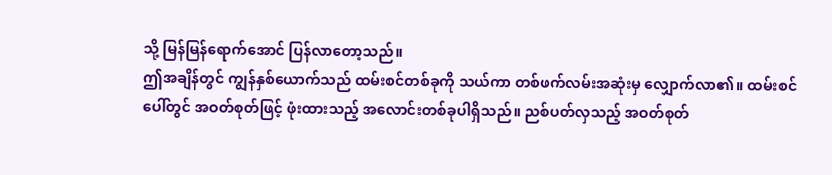သို့ မြန်မြန်ရောက်အောင် ပြန်လာတော့သည်။
ဤအချိန်တွင် ကျွန်နှစ်ယောက်သည် ထမ်းစင်တစ်ခုကို သယ်ကာ တစ်ဖက်လမ်းအဆုံးမှ လျှောက်လာ၏။ ထမ်းစင်ပေါ်တွင် အဝတ်စုတ်ဖြင့် ဖုံးထားသည့် အလောင်းတစ်ခုပါရှိသည်။ ညစ်ပတ်လှသည့် အဝတ်စုတ်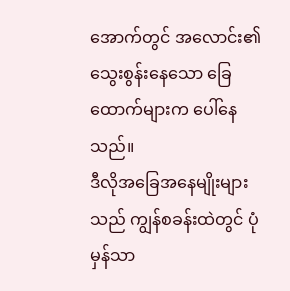အောက်တွင် အလောင်း၏ သွေးစွန်းနေသော ခြေထောက်များက ပေါ်နေသည်။
ဒီလိုအခြေအနေမျိုးများသည် ကျွန်စခန်းထဲတွင် ပုံမှန်သာ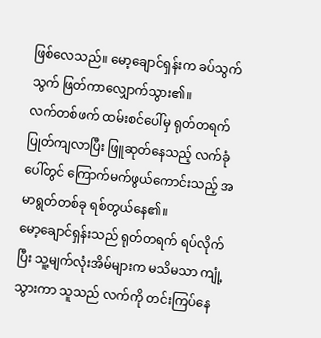ဖြစ်လေသည်။ မော့ချောင်ရှန်းက ခပ်သွက်သွက် ဖြတ်ကာလျှောက်သွား၏။
လက်တစ်ဖက် ထမ်းစင်ပေါ်မှ ရုတ်တရက် ပြုတ်ကျလာပြီး ဖြူဆုတ်နေသည့် လက်ခုံပေါ်တွင် ကြောက်မက်ဖွယ်ကောင်းသည့် အမာရွတ်တစ်ခု ရစ်တွယ်နေ၏။
မော့ချောင်ရှန်းသည် ရုတ်တရက် ရပ်လိုက်ပြီး သူ့မျက်လုံးအိမ်များက မသိမသာ ကျုံ့သွားကာ သူသည် လက်ကို တင်းကြပ်နေ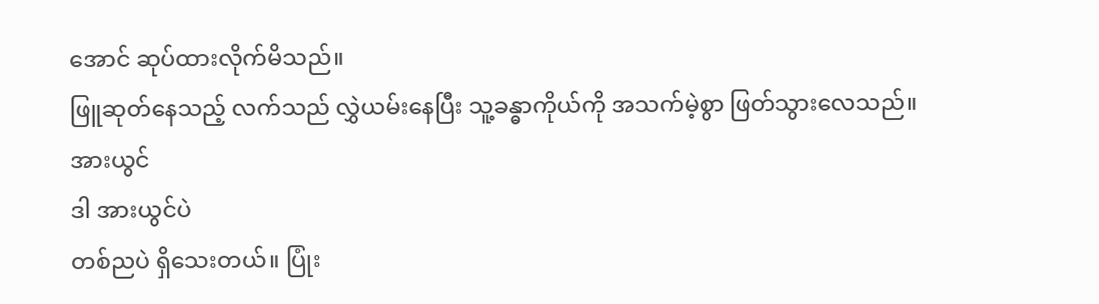အောင် ဆုပ်ထားလိုက်မိသည်။
ဖြူဆုတ်နေသည့် လက်သည် လွှဲယမ်းနေပြီး သူ့ခန္ဓာကိုယ်ကို အသက်မဲ့စွာ ဖြတ်သွားလေသည်။
အားယွင်
ဒါ အားယွင်ပဲ
တစ်ညပဲ ရှိသေးတယ်။ ပြုံး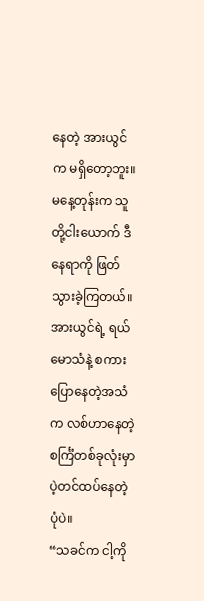နေတဲ့ အားယွင်က မရှိတော့ဘူး။
မနေ့တုန်းက သူတို့ငါးယောက် ဒီနေရာကို ဖြတ်သွားခဲ့ကြတယ်။
အားယွင်ရဲ့ ရယ်မောသံနဲ့ စကားပြောနေတဲ့အသံက လစ်ဟာနေတဲ့ စင်္ကြံတစ်ခုလုံးမှာ ပဲ့တင်ထပ်နေတဲ့ပုံပဲ။
“သခင်က ငါ့ကို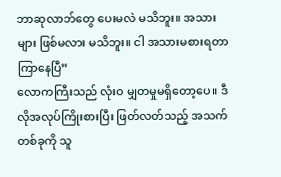ဘာဆုလာဘ်တွေ ပေးမလဲ မသိဘူး။ အသားများ ဖြစ်မလား မသိဘူး။ ငါ အသားမစားရတာ ကြာနေပြီ”
လောကကြီးသည် လုံးဝ မျှတမှုမရှိတော့ပေ။ ဒီလိုအလုပ်ကြိုးစားပြီး ဖြတ်လတ်သည့် အသက်တစ်ခုကို သူ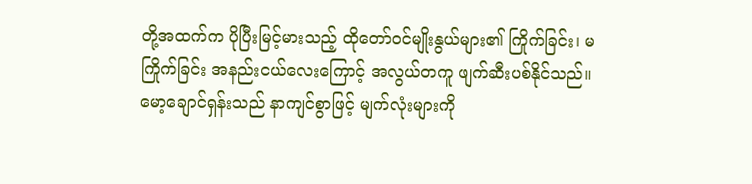တို့အထက်က ပိုပြီးမြင့်မားသည့် ထိုတော်ဝင်မျိုးနွယ်များ၏ ကြိုက်ခြင်း၊ မကြိုက်ခြင်း အနည်းငယ်လေးကြောင့် အလွယ်တကူ ဖျက်ဆီးပစ်နိုင်သည်။
မော့ချောင်ရှန်းသည် နာကျင်စွာဖြင့် မျက်လုံးများကို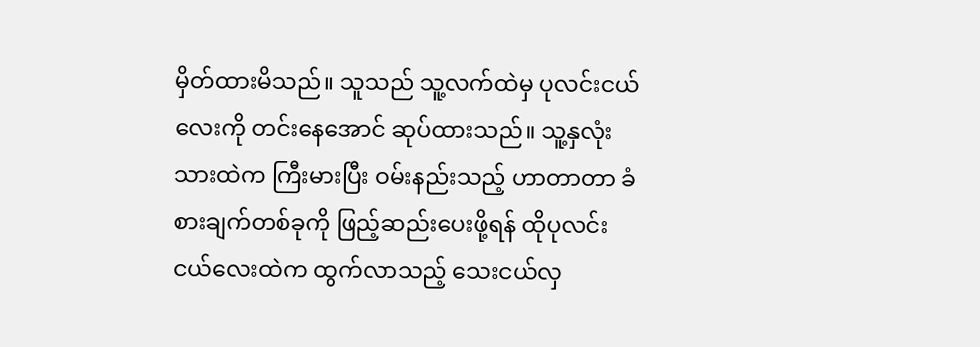မှိတ်ထားမိသည်။ သူသည် သူ့လက်ထဲမှ ပုလင်းငယ်လေးကို တင်းနေအောင် ဆုပ်ထားသည်။ သူ့နှလုံးသားထဲက ကြီးမားပြီး ဝမ်းနည်းသည့် ဟာတာတာ ခံစားချက်တစ်ခုကို ဖြည့်ဆည်းပေးဖို့ရန် ထိုပုလင်းငယ်လေးထဲက ထွက်လာသည့် သေးငယ်လှ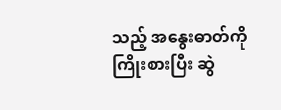သည့် အနွေးဓာတ်ကို ကြိုးစားပြီး ဆွဲ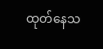ထုတ်နေသ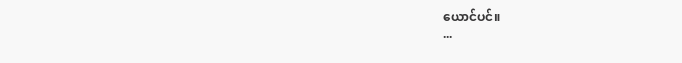ယောင်ပင်။
...